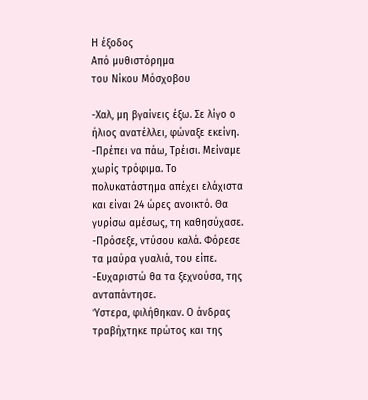Η έξοδος
Από μυθιστόρημα
του Νίκου Μόσχοβου

-Χαλ, μη βγαίνεις έξω. Σε λίγο ο ήλιος ανατέλλει, φώναξε εκείνη.
-Πρέπει να πάω, Τρέισι. Μείναμε χωρίς τρόφιμα. Το πολυκατάστημα απέχει ελάχιστα και είναι 24 ώρες ανοικτό. Θα γυρίσω αμέσως, τη καθησύχασε.
-Πρόσεξε, ντύσου καλά. Φόρεσε τα μαύρα γυαλιά, του είπε.
-Ευχαριστώ θα τα ξεχνούσα, της ανταπάντησε.
Ύστερα, φιλήθηκαν. Ο άνδρας τραβήχτηκε πρώτος και της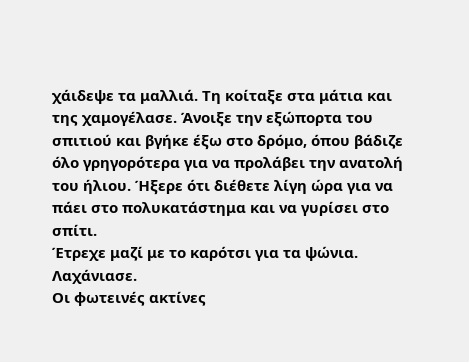χάιδεψε τα μαλλιά. Τη κοίταξε στα μάτια και της χαμογέλασε. Άνοιξε την εξώπορτα του σπιτιού και βγήκε έξω στο δρόμο, όπου βάδιζε όλο γρηγορότερα για να προλάβει την ανατολή του ήλιου. Ήξερε ότι διέθετε λίγη ώρα για να πάει στο πολυκατάστημα και να γυρίσει στο σπίτι.
Έτρεχε μαζί με το καρότσι για τα ψώνια. Λαχάνιασε.
Οι φωτεινές ακτίνες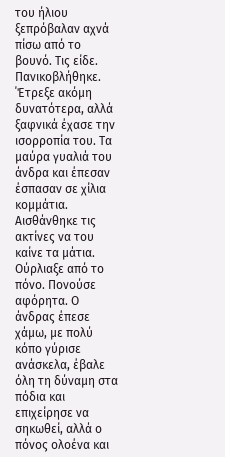του ήλιου ξεπρόβαλαν αχνά πίσω από το βουνό. Τις είδε. Πανικοβλήθηκε. ΄Έτρεξε ακόμη δυνατότερα, αλλά ξαφνικά έχασε την ισορροπία του. Τα μαύρα γυαλιά του άνδρα και έπεσαν έσπασαν σε χίλια κομμάτια.
Αισθάνθηκε τις ακτίνες να του καίνε τα μάτια. Ούρλιαξε από το πόνο. Πονούσε αφόρητα. Ο άνδρας έπεσε χάμω, με πολύ κόπο γύρισε ανάσκελα, έβαλε όλη τη δύναμη στα πόδια και επιχείρησε να σηκωθεί, αλλά ο πόνος ολοένα και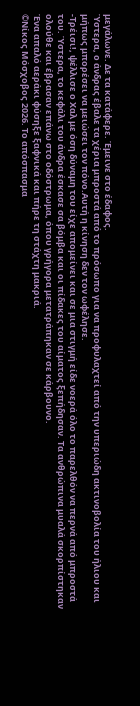μεγάλωνε. Δε τα κατάφερε. Έμεινε στο έδαφος.
Ύστερα, ο άνδρας έβαλε τα χέρια μπροστά από το πρόσωπο για να προφυλαχτεί από την υπεριώδη ακτινοβολία του ήλιου και μήπως μπορέσει να μειώσει τον πόνο.Αυτή η κίνηση δεν τον ωφέλησε.
-Τρέισι!, ψέλλισε ο Χαλ με όση δύναμη του είχε απομείνει και σε μια στιγμή είδε νοερά όλο το παρελθόν να περνά από μπροστά του. Ύστερα, το κεφάλι του άνδρα έσκασε σα βόμβα και οι πίδακες του αίματος ξεπήδησαν. Τα ανθρώπινα μυαλά σκορπίστηκαν ολούθε και έβρασαν επάνω στο οδόστρωμα, όπου γρήγορα μετατράπηκαν σε κάρβουνο.
Ένα απαλό αεράκι φύσηξε ξαφνικά και πήρε τη στάχτη μακριά.
©Νίκος Μόσχοβος 2026. Το απόσπασμα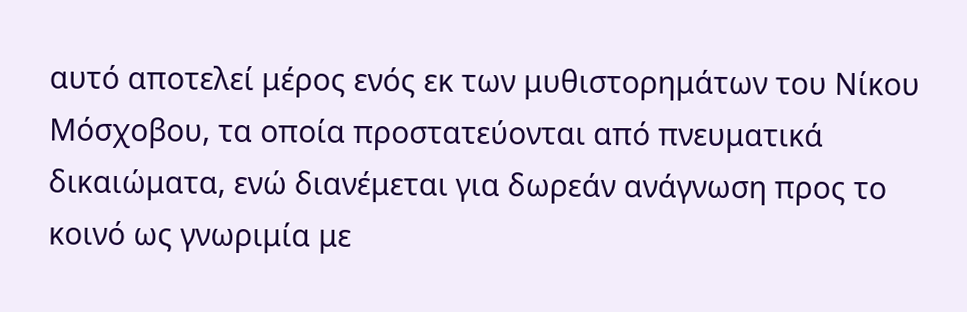αυτό αποτελεί μέρος ενός εκ των μυθιστορημάτων του Νίκου Μόσχοβου, τα οποία προστατεύονται από πνευματικά δικαιώματα, ενώ διανέμεται για δωρεάν ανάγνωση προς το κοινό ως γνωριμία με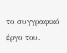το συγγραφικό έργο του.